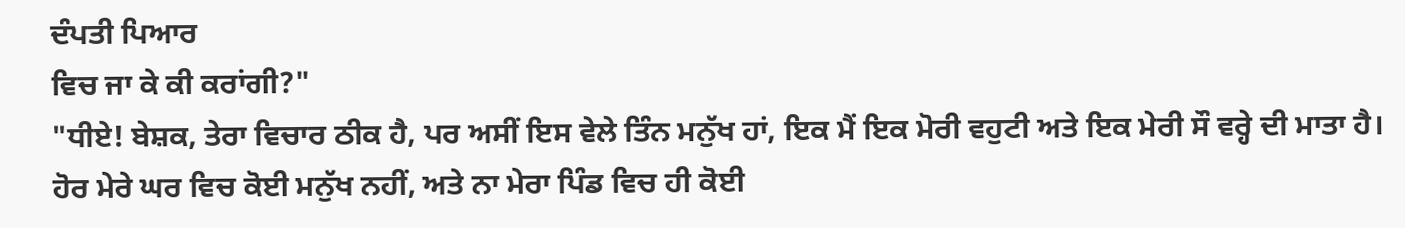ਦੰਪਤੀ ਪਿਆਰ
ਵਿਚ ਜਾ ਕੇ ਕੀ ਕਰਾਂਗੀ?"
"ਧੀਏ! ਬੇਸ਼ਕ, ਤੇਰਾ ਵਿਚਾਰ ਠੀਕ ਹੈ, ਪਰ ਅਸੀਂ ਇਸ ਵੇਲੇ ਤਿੰਨ ਮਨੁੱਖ ਹਾਂ, ਇਕ ਮੈਂ ਇਕ ਮੋਰੀ ਵਹੁਟੀ ਅਤੇ ਇਕ ਮੇਰੀ ਸੌ ਵਰ੍ਹੇ ਦੀ ਮਾਤਾ ਹੈ। ਹੋਰ ਮੇਰੇ ਘਰ ਵਿਚ ਕੋਈ ਮਨੁੱਖ ਨਹੀਂ, ਅਤੇ ਨਾ ਮੇਰਾ ਪਿੰਡ ਵਿਚ ਹੀ ਕੋਈ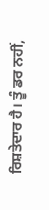ਰਿਸ਼ਤੇਦਾਰ ਹੈ। ਤੂੰ ਡਰ ਨਹੀਂ,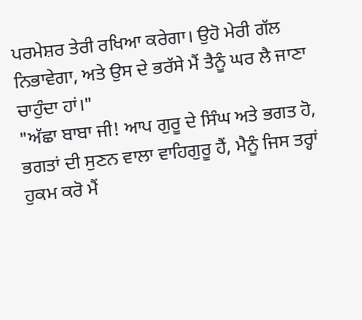ਪਰਮੇਸ਼ਰ ਤੇਰੀ ਰਖਿਆ ਕਰੇਗਾ। ਉਹੋ ਮੇਰੀ ਗੱਲ ਨਿਭਾਵੇਗਾ, ਅਤੇ ਉਸ ਦੇ ਭਰੱਸੇ ਮੈਂ ਤੈਨੂੰ ਘਰ ਲੈ ਜਾਣਾ ਚਾਹੁੰਦਾ ਹਾਂ।"
"ਅੱਛਾ ਬਾਬਾ ਜੀ! ਆਪ ਗੁਰੂ ਦੇ ਸਿੰਘ ਅਤੇ ਭਗਤ ਹੋ, ਭਗਤਾਂ ਦੀ ਸੁਣਨ ਵਾਲਾ ਵਾਹਿਗੁਰੂ ਹੈਂ, ਮੈਨੂੰ ਜਿਸ ਤਰ੍ਹਾਂ ਹੁਕਮ ਕਰੋ ਮੈਂ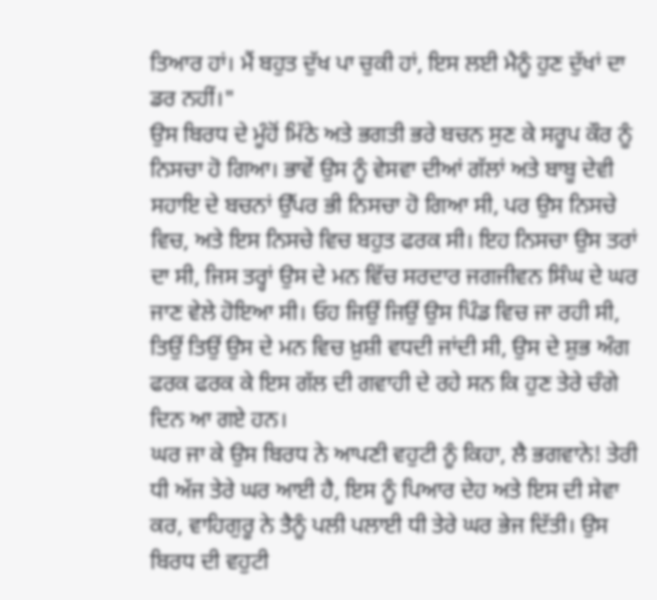ਤਿਆਰ ਹਾਂ। ਮੈਂ ਬਹੁਤ ਦੁੱਖ ਪਾ ਚੁਕੀ ਹਾਂ, ਇਸ ਲਈ ਮੈਨੂੰ ਹੁਣ ਦੁੱਖਾਂ ਦਾ ਡਰ ਨਹੀਂ।"
ਉਸ ਬਿਰਧ ਦੇ ਮੂੰਹੋਂ ਮਿੱਠੇ ਅਤੇ ਭਗਤੀ ਭਰੇ ਬਚਨ ਸੁਣ ਕੇ ਸਰੂਪ ਕੌਰ ਨੂੰ ਨਿਸਚਾ ਹੋ ਗਿਆ। ਭਾਵੇਂ ਉਸ ਨੂੰ ਵੇਸਵਾ ਦੀਆਂ ਗੱਲਾਂ ਅਤੇ ਬਾਬੂ ਦੇਵੀ ਸਹਾਇ ਦੇ ਬਚਨਾਂ ਉੱਪਰ ਭੀ ਨਿਸਚਾ ਹੋ ਗਿਆ ਸੀ, ਪਰ ਉਸ ਨਿਸਚੇ ਵਿਚ, ਅਤੇ ਇਸ ਨਿਸਚੇ ਵਿਚ ਬਹੁਤ ਫਰਕ ਸੀ। ਇਹ ਨਿਸਚਾ ਉਸ ਤਰਾਂ ਦਾ ਸੀ, ਜਿਸ ਤਰ੍ਹਾਂ ਉਸ ਦੇ ਮਨ ਵਿੱਚ ਸਰਦਾਰ ਜਗਜੀਵਨ ਸਿੰਘ ਦੇ ਘਰ ਜਾਣ ਵੇਲੇ ਹੋਇਆ ਸੀ। ਓਹ ਜਿਉਂ ਜਿਉਂ ਉਸ ਪਿੰਡ ਵਿਚ ਜਾ ਰਹੀ ਸੀ, ਤਿਉਂ ਤਿਉਂ ਉਸ ਦੇ ਮਨ ਵਿਚ ਖ਼ੁਸ਼ੀ ਵਧਦੀ ਜਾਂਦੀ ਸੀ, ਉਸ ਦੇ ਸ਼ੁਭ ਅੰਗ ਫਰਕ ਫਰਕ ਕੇ ਇਸ ਗੱਲ ਦੀ ਗਵਾਹੀ ਦੇ ਰਹੇ ਸਨ ਕਿ ਹੁਣ ਤੇਰੇ ਚੰਗੇ ਦਿਨ ਆ ਗਏ ਹਨ।
ਘਰ ਜਾ ਕੇ ਉਸ ਬਿਰਧ ਨੇ ਆਪਣੀ ਵਹੁਟੀ ਨੂੰ ਕਿਹਾ, ਲੈ ਭਗਵਾਨੇ! ਤੇਰੀ ਧੀ ਅੱਜ ਤੇਰੇ ਘਰ ਆਈ ਹੈ, ਇਸ ਨੂੰ ਪਿਆਰ ਦੇਹ ਅਤੇ ਇਸ ਦੀ ਸੇਵਾ ਕਰ, ਵਾਹਿਗੁਰੂ ਨੇ ਤੈਨੂੰ ਪਲੀ ਪਲਾਈ ਧੀ ਤੇਰੇ ਘਰ ਭੇਜ ਦਿੱਤੀ। ਉਸ ਬਿਰਧ ਦੀ ਵਹੁਟੀ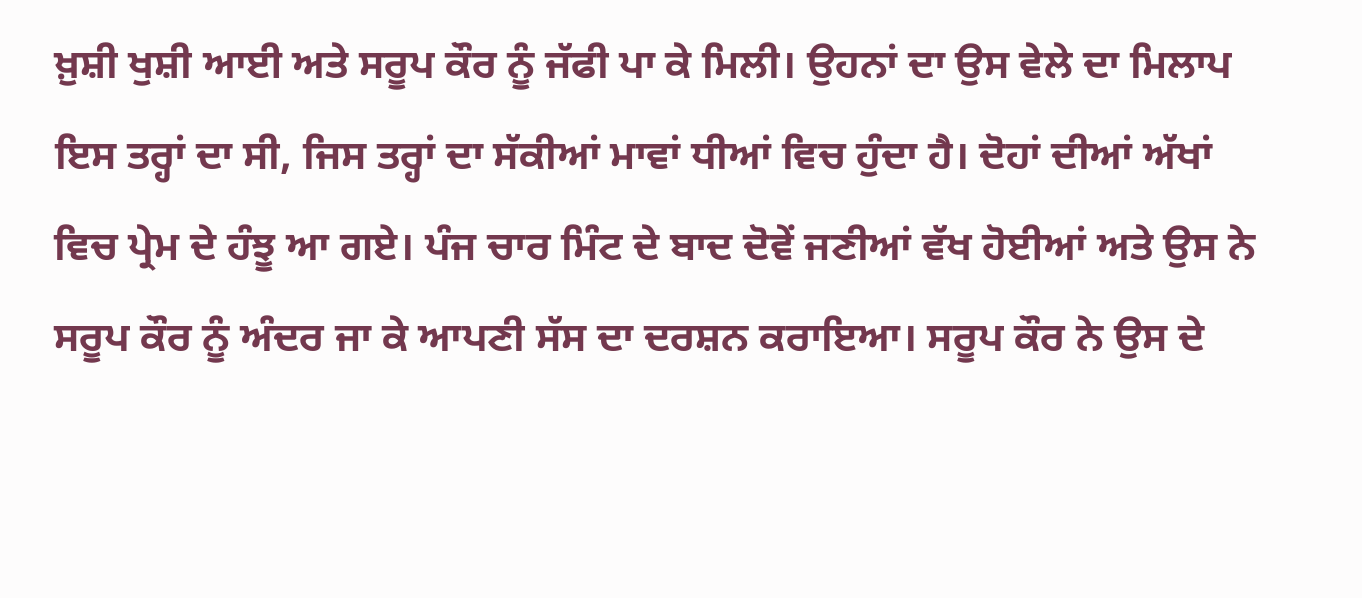ਖ਼ੁਸ਼ੀ ਖੁਸ਼ੀ ਆਈ ਅਤੇ ਸਰੂਪ ਕੌਰ ਨੂੰ ਜੱਫੀ ਪਾ ਕੇ ਮਿਲੀ। ਉਹਨਾਂ ਦਾ ਉਸ ਵੇਲੇ ਦਾ ਮਿਲਾਪ ਇਸ ਤਰ੍ਹਾਂ ਦਾ ਸੀ, ਜਿਸ ਤਰ੍ਹਾਂ ਦਾ ਸੱਕੀਆਂ ਮਾਵਾਂ ਧੀਆਂ ਵਿਚ ਹੁੰਦਾ ਹੈ। ਦੋਹਾਂ ਦੀਆਂ ਅੱਖਾਂ ਵਿਚ ਪ੍ਰੇਮ ਦੇ ਹੰਝੂ ਆ ਗਏ। ਪੰਜ ਚਾਰ ਮਿੰਟ ਦੇ ਬਾਦ ਦੋਵੇਂ ਜਣੀਆਂ ਵੱਖ ਹੋਈਆਂ ਅਤੇ ਉਸ ਨੇ ਸਰੂਪ ਕੌਰ ਨੂੰ ਅੰਦਰ ਜਾ ਕੇ ਆਪਣੀ ਸੱਸ ਦਾ ਦਰਸ਼ਨ ਕਰਾਇਆ। ਸਰੂਪ ਕੌਰ ਨੇ ਉਸ ਦੇ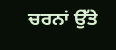ਚਰਨਾਂ ਉੱਤੇ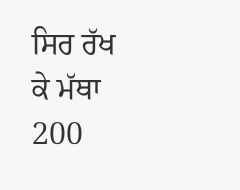ਸਿਰ ਰੱਖ ਕੇ ਮੱਥਾ
200